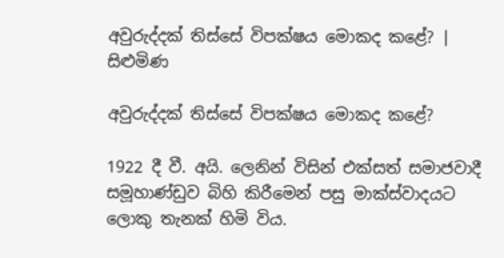අවුරුද්දක් තිස්සේ විපක්ෂය මොකද කළේ? | සිළුමිණ

අවුරුද්දක් තිස්සේ විපක්ෂය මොකද කළේ?

1922 දී වී. අයි. ලෙනින් විසින් එක්සත් සමාජවාදී සමූහාණ්ඩුව බිහි කිරීමෙන් පසු මාක්ස්වාදයට ලොකු තැනක් හිමි විය.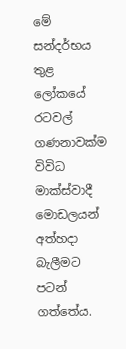මේ සන්දර්භය තුළ ලෝකයේ රටවල් ගණනාවක්ම විවිධ මාක්ස්වාදී මොඩලයන් අත්හදා බැලීමට පටන් ගත්තේය.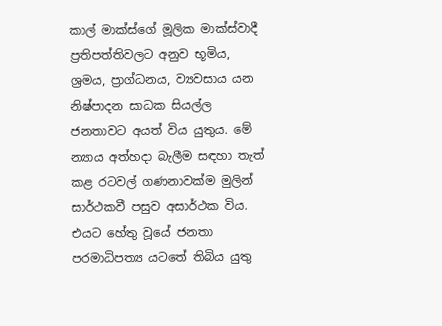කාල් මාක්ස්ගේ මූලික මාක්ස්වාදී ප්‍රතිපත්තිවලට අනුව භූමිය, ශ්‍රමය, ප්‍රාග්ධනය, ව්‍යවසාය යන නිෂ්පාදන සාධක සියල්ල ජනතාවට අයත් විය යුතුය. මේ න්‍යාය අත්හදා බැලීම සඳහා තැත් කළ රටවල් ගණනාවක්ම මුලින් සාර්ථකවී පසුව අසාර්ථක විය. එයට හේතු වූයේ ජනතා පරමාධිපත්‍ය යටතේ තිබිය යුතු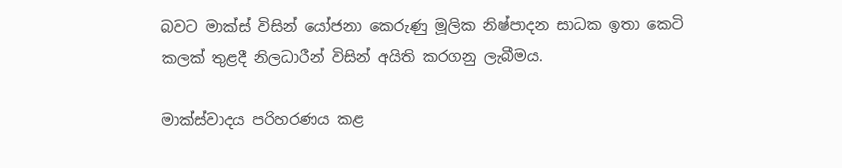බවට මාක්ස් විසින් යෝජනා කෙරුණු මූලික නිෂ්පාදන සාධක ඉතා කෙටි කලක් තුළදී නිලධාරීන් විසින් අයිති කරගනු ලැබීමය.

මාක්ස්වාදය පරිහරණය කළ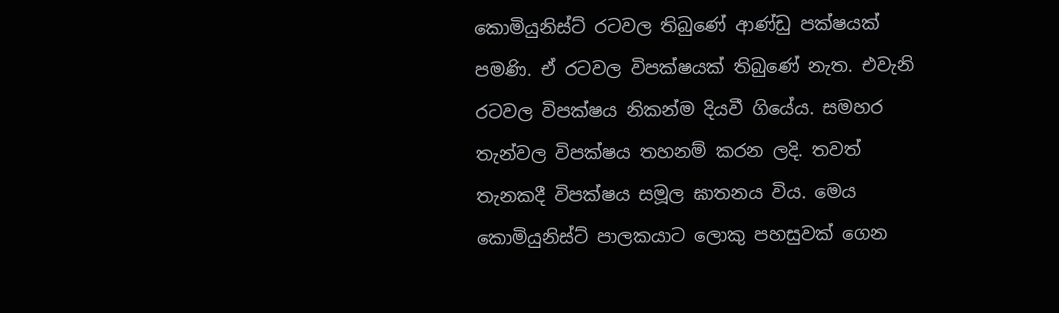කොමියුනිස්ට් රටවල තිබුණේ ආණ්ඩු පක්ෂයක් පමණි. ඒ රටවල විපක්ෂයක් තිබුණේ නැත. එවැනි රටවල විපක්ෂය නිකන්ම දියවී ගියේය. සමහර තැන්වල විපක්ෂය තහනම් කරන ලදි. තවත් තැනකදී විපක්ෂය සමූල ඝාතනය විය. මෙය කොමියුනිස්ට් පාලකයාට ලොකු පහසුවක් ගෙන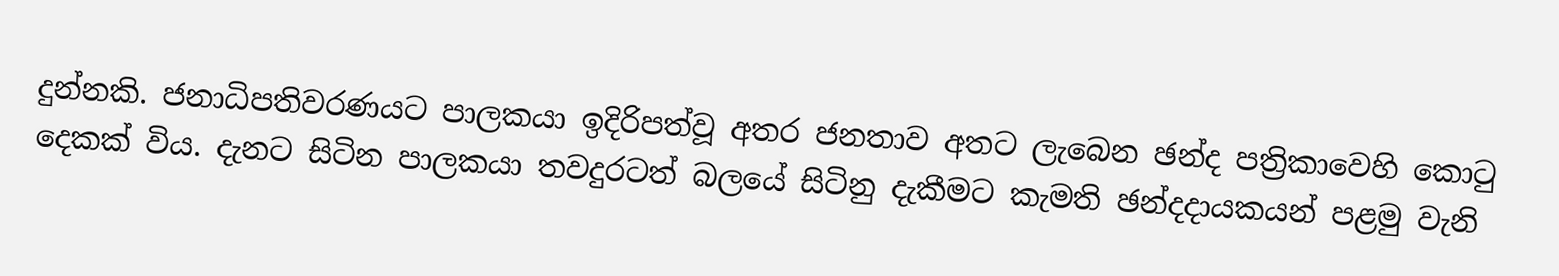දුන්නකි. ජනාධිපතිවරණයට පාලකයා ඉදිරිපත්වූ අතර ජනතාව අතට ලැබෙන ඡන්ද පත්‍රිකාවෙහි කොටු දෙකක් විය. දැනට සිටින පාලකයා තවදුරටත් බලයේ සිටිනු දැකීමට කැමති ඡන්දදායකයන් පළමු වැනි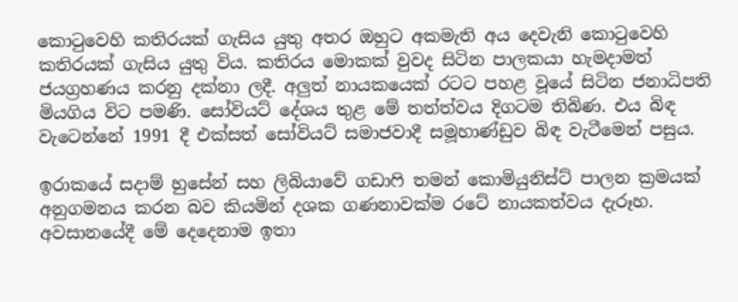කොටුවෙහි කතිරයක් ගැසිය යුතු අතර ඔහුට අකමැති අය දෙවැනි කොටුවෙහි කතිරයක් ගැසිය යුතු විය. කතිරය මොකක් වුවද සිටින පාලකයා හැමදාමත් ජයග්‍රහණය කරනු දක්නා ලදී. අලුත් නායකයෙක් රටට පහළ වූයේ සිටින ජනාධිපති මියගිය විට පමණි. සෝවියට් දේශය තුළ මේ තත්ත්වය දිගටම තිබිණ. එය බිඳ වැටෙන්නේ 1991 දී එක්සත් සෝවියට් සමාජවාදී සමූහාණ්ඩුව බිඳ වැටීමෙන් පසුය.

ඉරාකයේ සදාම් හුසේන් සහ ලිබියාවේ ගඩාෆි තමන් කොමියුනිස්ට් පාලන ක්‍රමයක් අනුගමනය කරන බව කියමින් දශක ගණනාවක්ම රටේ නායකත්වය දැරූහ. අවසානයේදී මේ දෙදෙනාම ඉතා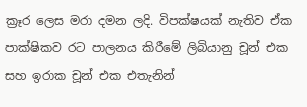ක්‍රෑර ලෙස මරා දමන ලදි. විපක්ෂයක් නැතිව ඒක පාක්ෂිකව රට පාලනය කිරීමේ ලිබියානු චූන් එක සහ ඉරාක චූන් එක එතැනින්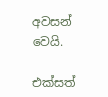අවසන් වෙයි.

එක්සත්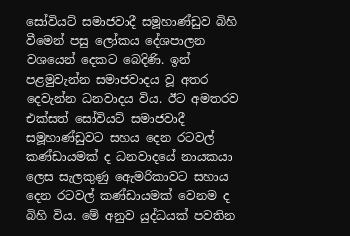සෝවියට් සමාජවාදී සමූහාණ්ඩුව බිහි වීමෙන් පසු ලෝකය දේශපාලන වශයෙන් දෙකට බෙදිණි. ඉන් පළමුවැන්න සමාජවාදය වූ අතර දෙවැන්න ධනවාදය විය. ඊට අමතරව එක්සත් සෝවියට් සමාජවාදී සමූහාණ්ඩුවට සහය දෙන රටවල් කණ්ඩායමක් ද ධනවාදයේ නායකයා ලෙස සැලකුණු ඇ‍ෙමරිකාවට සහාය දෙන රටවල් කණ්ඩායමක් වෙනම ද බිහි විය. මේ අනුව යුද්ධයක් පවතින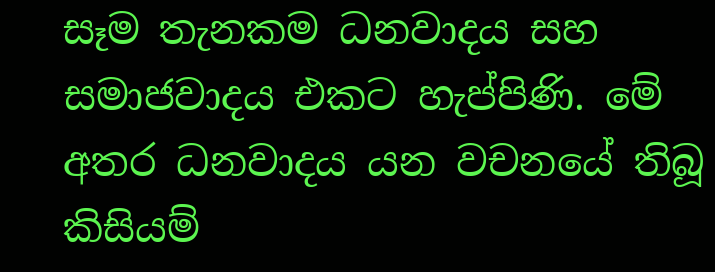සෑම තැනකම ධනවාදය සහ සමාජවාදය එකට හැප්පිණි. මේ අතර ධනවාදය යන වචනයේ තිබූ කිසියම්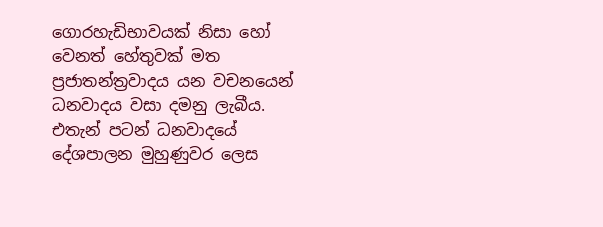ගොරහැඩිභාවයක් නිසා හෝ වෙනත් හේතුවක් මත ප්‍රජාතන්ත්‍රවාදය යන වචනයෙන් ධනවාදය වසා දමනු ලැබීය. එතැන් පටන් ධනවාදයේ දේශපාලන මුහුණුවර ලෙස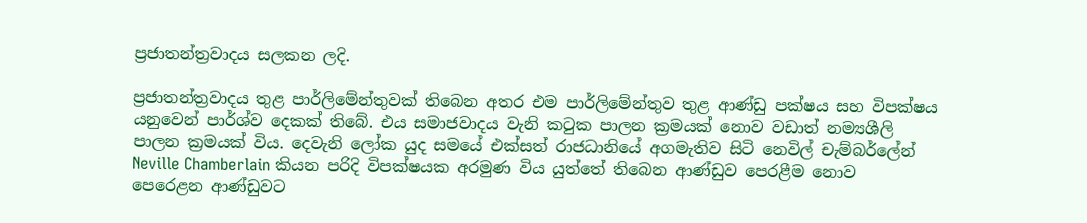ප්‍රජාතන්ත්‍රවාදය සලකන ලදි.

ප්‍රජාතන්ත්‍රවාදය තුළ පාර්ලිමේන්තුවක් තිබෙන අතර එම පාර්ලිමේන්තුව තුළ ආණ්ඩු පක්ෂය සහ විපක්ෂය යනුවෙන් පාර්ශ්ව දෙකක් තිබේ. එය සමාජවාදය වැනි කටුක පාලන ක්‍රමයක් නොව වඩාත් නම්‍යශීලි පාලන ක්‍රමයක් විය. දෙවැනි ලෝක යුද සමයේ එක්සත් රාජධානියේ අගමැතිව සිටි නෙවිල් චැම්බර්ලේන් Neville Chamberlain කියන පරිදි විපක්ෂයක අරමුණ විය යුත්තේ තිබෙන ආණ්ඩුව පෙරළීම නොව පෙර‍ෙළන ආණ්ඩුවට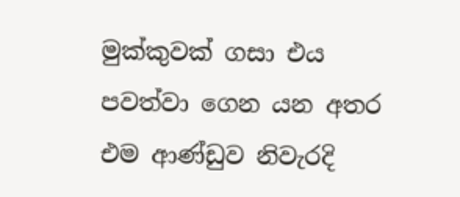මුක්කුවක් ගසා එය පවත්වා ගෙන යන අතර එම ආණ්ඩුව නිවැරදි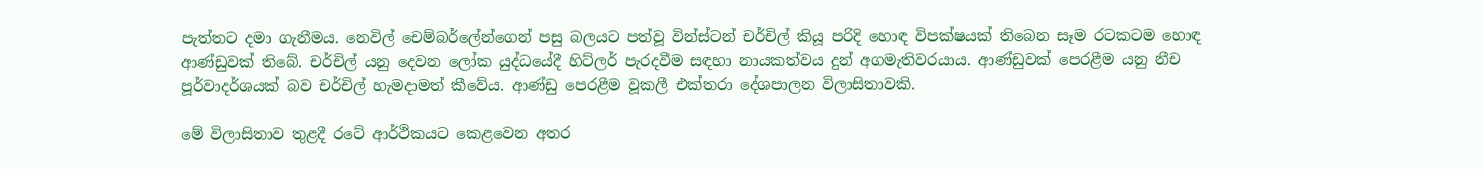පැත්තට දමා ගැනීමය. නෙවිල් චෙම්බර්ලේන්ගෙන් පසු බලයට පත්වූ වින්ස්ටන් චර්චිල් කියූ පරිදි හොඳ විපක්ෂයක් තිබෙන සෑම රටකටම හොඳ ආණ්ඩුවක් තිබේ. චර්චිල් යනු දෙවන ලෝක යුද්ධයේදී හිට්ලර් පැරදවීම සඳහා නායකත්වය දුන් අගමැතිවරයාය. ආණ්ඩුවක් පෙරළීම යනු නීච පූර්වාදර්ශයක් බව චර්චිල් හැමදාමත් කීවේය. ආණ්ඩු පෙරළීම වූකලී එක්තරා දේශපාලන විලාසිතාවකි.

මේ විලාසිතාව තුළදී රටේ ආර්ථිකයට කෙළවෙන අතර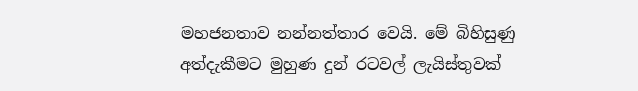මහජනතාව නන්නත්තාර වෙයි. මේ බිහිසුණු අත්දැකීමට මුහුණ දුන් රටවල් ලැයිස්තුවක්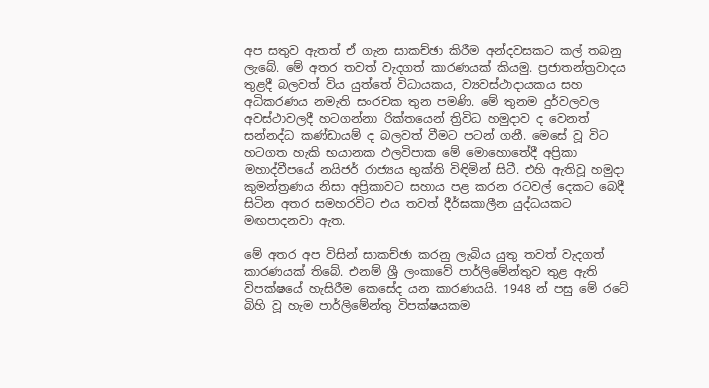අප සතුව ඇතත් ඒ ගැන සාකච්ඡා කිරීම අන්දවසකට කල් තබනු ලැබේ. මේ අතර තවත් වැදගත් කාරණයක් කියමු. ප්‍රජාතන්ත්‍රවාදය තුළදී බලවත් විය යුත්තේ විධායකය, ව්‍යවස්ථාදායකය සහ අධිකරණය නමැති සංරචක තුන පමණි. මේ තුනම දුර්වලවල අවස්ථාවලදී හටගන්නා රික්තයෙන් ත්‍රිවිධ හමුදාව ද වෙනත් සන්නද්ධ කණ්ඩායම් ද බලවත් වීමට පටන් ගනී. මෙසේ වූ විට හටගත හැකි භයානක ඵලවිපාක මේ මොහොතේදී අප්‍රිකා මහාද්වීපයේ නයිජර් රාජ්‍යය භුක්ති විඳිමින් සිටී. එහි ඇතිවූ හමුදා කුමන්ත්‍රණය නිසා අප්‍රිකාවට සහාය පළ කරන රටවල් දෙකට බෙදී සිටින අතර සමහරවිට එය තවත් දීර්ඝකාලීන යුද්ධයකට මඟපාදනවා ඇත.

මේ අතර අප විසින් සාකච්ඡා කරනු ලැබිය යුතු තවත් වැදගත් කාරණයක් තිබේ. එනම් ශ්‍රී ලංකාවේ පාර්ලිමේන්තුව තුළ ඇති විපක්ෂයේ හැසිරීම කෙසේද යන කාරණයයි. 1948 න් පසු මේ රටේ බිහි වූ හැම පාර්ලිමේන්තු විපක්ෂයකම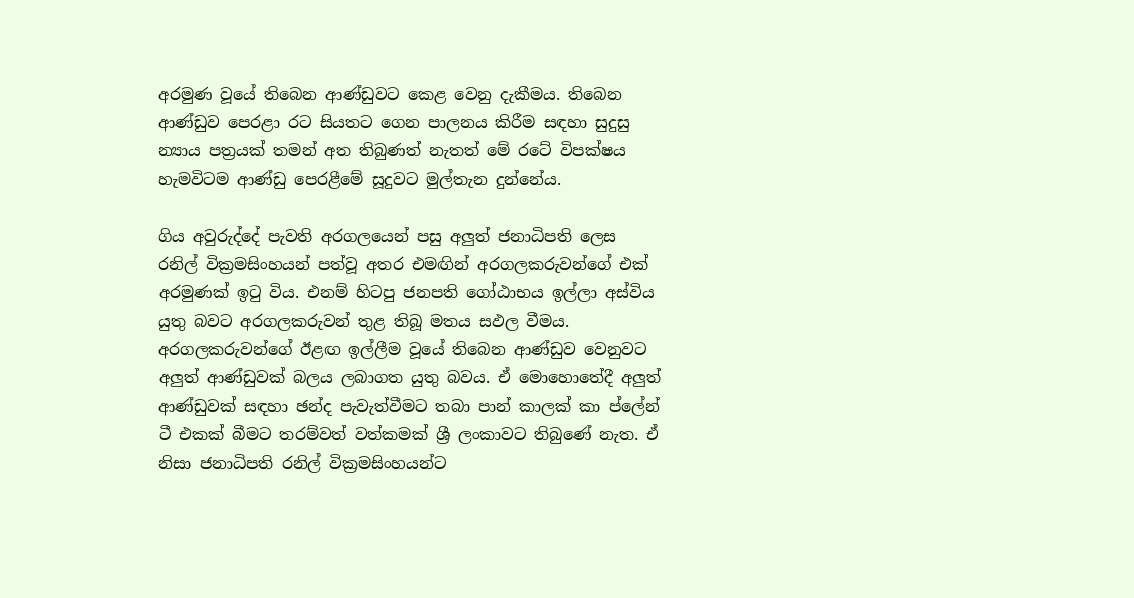අරමුණ වූයේ තිබෙන ආණ්ඩුවට කෙළ වෙනු දැකීමය. තිබෙන ආණ්ඩුව පෙරළා රට සියතට ගෙන පාලනය කිරීම සඳහා සුදුසු න්‍යාය පත්‍රයක් තමන් අත තිබුණත් නැතත් මේ රටේ විපක්ෂය හැමවිටම ආණ්ඩු පෙරළීමේ සූදුවට මුල්තැන දුන්නේය.

ගිය අවුරුද්දේ පැවති අරගලයෙන් පසු අලුත් ජනාධිපති ලෙස රනිල් වික්‍රමසිංහයන් පත්වූ අතර එමඟින් අරගලකරුවන්ගේ එක් අරමුණක් ඉටු විය. එනම් හිටපු ජනපති ගෝඨාභය ඉල්ලා අස්විය යුතු බවට අරගලකරුවන් තුළ තිබූ මතය සඵල වීමය. අරගලකරුවන්ගේ ඊළඟ ඉල්ලීම වූයේ තිබෙන ආණ්ඩුව වෙනුවට අලුත් ආණ්ඩුවක් බලය ලබාගත යුතු බවය. ඒ මොහොතේදී අලුත් ආණ්ඩුවක් සඳහා ඡන්ද පැවැත්වීමට තබා පාන් කාලක් කා ප්ලේන් ටී එකක් බීමට තරම්වත් වත්කමක් ශ්‍රී ලංකාවට තිබුණේ නැත. ඒ නිසා ජනාධිපති රනිල් වික්‍රමසිංහයන්ට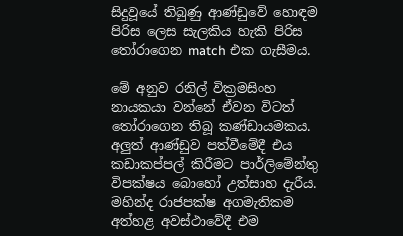සිදුවූයේ තිබුණු ආණ්ඩුවේ හොඳම පිරිස ලෙස සැලකිය හැකි පිරිස තෝරාගෙන match එක ගැසීමය.

මේ අනුව රනිල් වික්‍රමසිංහ නායකයා වන්නේ ඒවන විටත් තෝරාගෙන තිබූ කණ්ඩායමකය. අලුත් ආණ්ඩුව පත්වීමේදී එය කඩාකප්පල් කිරීමට පාර්ලිමේන්තු විපක්ෂය බොහෝ උත්සාහ දැරීය. මහින්ද රාජපක්ෂ අගමැතිකම අත්හළ අවස්ථාවේදී එම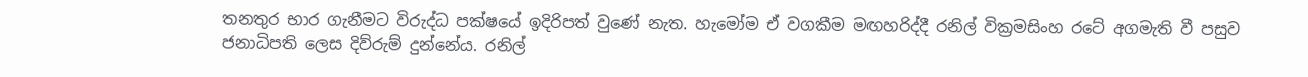තනතුර භාර ගැනීමට විරුද්ධ පක්ෂයේ ඉදිරිපත් වුණේ නැත. හැමෝම ඒ වගකීම මඟහරිද්දී රනිල් වික්‍රමසිංහ රටේ අගමැති වී පසුව ජනාධිපති ලෙස දිව්රුම් දුන්නේය. රනිල්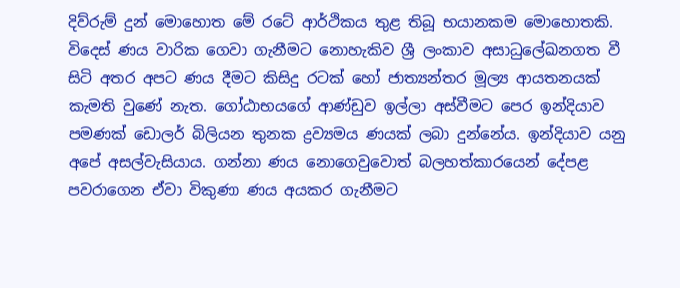දිව්රුම් දුන් මොහොත මේ රටේ ආර්ථිකය තුළ තිබූ භයානකම මොහොතකි. විදෙස් ණය වාරික ගෙවා ගැනීමට නොහැකිව ශ්‍රී ලංකාව අසාධුලේඛනගත වී සිටි අතර අපට ණය දීමට කිසිදු රටක් හෝ ජාත්‍යන්තර මූල්‍ය ආයතනයක් කැමති වුණේ නැත. ගෝඨාභයගේ ආණ්ඩුව ඉල්ලා අස්වීමට පෙර ඉන්දියාව පමණක් ඩොලර් බිලියන තුනක ද්‍රව්‍යමය ණයක් ලබා දුන්නේය. ඉන්දියාව යනු අපේ අසල්වැසියාය. ගන්නා ණය නොගෙවුවොත් බලහත්කාරයෙන් දේපළ පවරාගෙන ඒවා විකුණා ණය අයකර ගැනීමට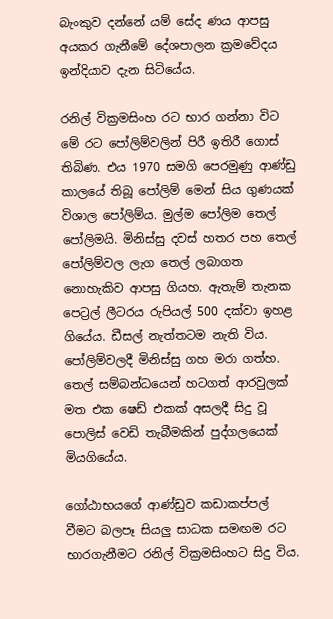බැංකුව දන්නේ යම් සේද ණය ආපසු අයකර ගැනීමේ දේශපාලන ක්‍රමවේදය ඉන්දියාව දැන සිටියේය.

රනිල් වික්‍රමසිංහ රට භාර ගන්නා විට මේ රට පෝලිම්වලින් පිරී ඉතිරී ගොස් තිබිණ. එය 1970 සමගි පෙරමුණු ආණ්ඩු කාලයේ තිබූ පෝලිම් මෙන් සිය ගුණයක් විශාල පෝලිම්ය. මුල්ම පෝලිම තෙල් පෝලිමයි. මිනිස්සු දවස් හතර පහ තෙල් පෝලිම්වල ලැග තෙල් ලබාගත නොහැකිව ආපසු ගියහ. ඇතැම් තැනක පෙට්‍රල් ලීටරය රුපියල් 500 දක්වා ඉහළ ගියේය. ඩීසල් නැත්තටම නැති විය. පෝලිම්වලදී මිනිස්සු ගහ මරා ගත්හ. තෙල් සම්බන්ධයෙන් හටගත් ආරවුලක් මත එක ෂෙඩ් එකක් අසලදී සිදු වූ පොලිස් වෙඩි තැබීමකින් පුද්ගලයෙක් මියගියේය.

ගෝඨාභයගේ ආණ්ඩුව කඩාකප්පල් වීමට බලපෑ සියලු සාධක සමඟම රට භාරගැනීමට රනිල් වික්‍රමසිංහට සිදු විය.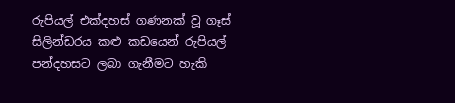රුපියල් එක්දහස් ගණනක් වූ ගෑස් සිලින්ඩරය කළු කඩයෙන් රුපියල් පන්දහසට ලබා ගැනීමට හැකි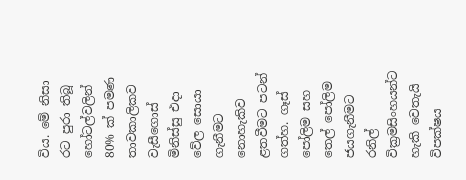විය. මේ නිසා රට පුරා තිබූ හෝටල්වලින් 80% ක් පමණ තාවකාලිකව වැසීගොස් මිනිස්සු එදා වේල සොයා ගැනීමට නොහැකිව ළතවීමට පටන් ගත්හ. ගෑස් පෝලිම සහ තෙල් පෝලිම ජයගැනීමට රනිල් වික්‍රමසිංහයන්ට හැකි වෙතැයි විපක්ෂය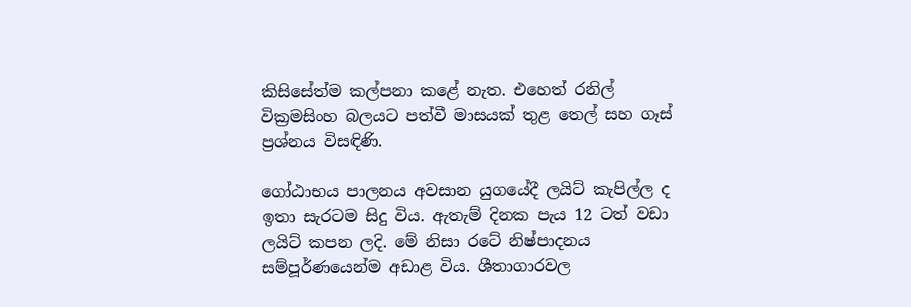කිසිසේත්ම කල්පනා කළේ නැත. එහෙත් රනිල් වික්‍රමසිංහ බලයට පත්වී මාසයක් තුළ තෙල් සහ ගෑස් ප්‍රශ්නය විසඳිණි.

ගෝඨාභය පාලනය අවසාන යුගයේදී ලයිට් කැපිල්ල ද ඉතා සැරටම සිදු විය. ඇතැම් දිනක පැය 12 ටත් වඩා ලයිට් කපන ලදි. මේ නිසා රටේ නිෂ්පාදනය සම්පූර්ණයෙන්ම අඩාළ විය. ශීතාගාරවල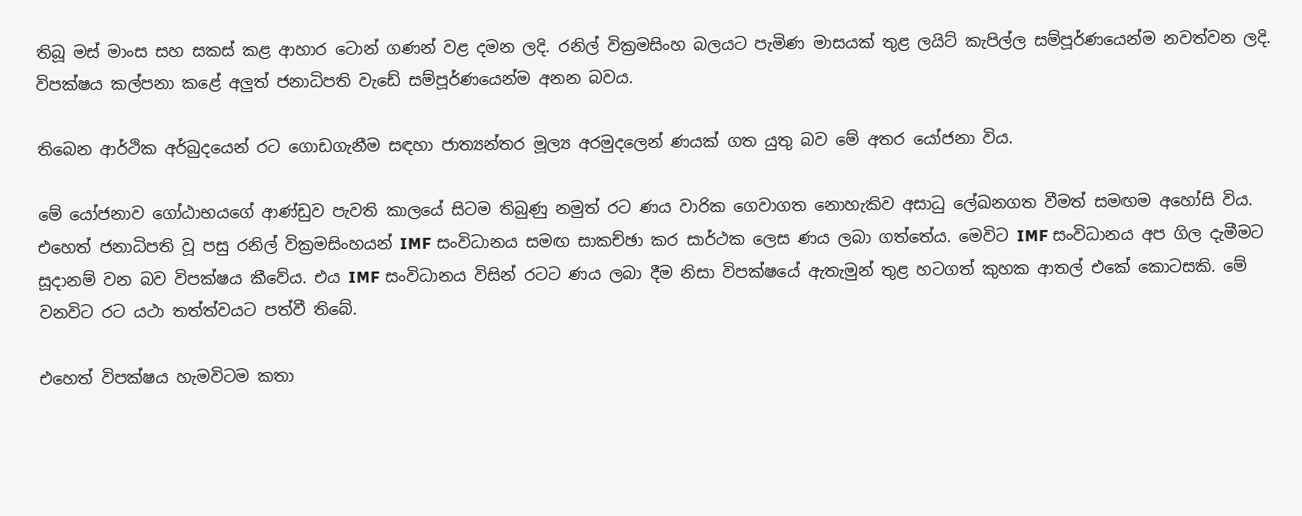තිබූ මස් මාංස සහ සකස් කළ ආහාර ටොන් ගණන් වළ දමන ලදි. රනිල් වික්‍රමසිංහ බලයට පැමිණ මාසයක් තුළ ලයිට් කැපිල්ල සම්පූර්ණයෙන්ම නවත්වන ලදි. විපක්ෂය කල්පනා කළේ අලුත් ජනාධිපති වැඩේ සම්පූර්ණයෙන්ම අනන බවය.

තිබෙන ආර්ථික අර්බුදයෙන් රට ගොඩගැනීම සඳහා ජාත්‍යන්තර මූල්‍ය අරමුදලෙන් ණයක් ගත යුතු බව මේ අතර යෝජනා විය.

මේ යෝජනාව ගෝඨාභයගේ ආණ්ඩුව පැවති කාලයේ සිටම තිබුණු නමුත් රට ණය වාරික ගෙවාගත නොහැකිව අසාධු ලේඛනගත වීමත් සමඟම අහෝසි විය. එහෙත් ජනාධිපති වූ පසු රනිල් වික්‍රමසිංහයන් IMF සංවිධානය සමඟ සාකච්ඡා කර සාර්ථක ලෙස ණය ලබා ගත්තේය. මෙවිට IMF සංවිධානය අප ගිල දැමීමට සූදානම් වන බව විපක්ෂය කීවේය. එය IMF සංවිධානය විසින් රටට ණය ලබා දීම නිසා විපක්ෂයේ ඇතැමුන් තුළ හටගත් කුහක ආතල් එකේ කොටසකි. මේ වනවිට රට යථා තත්ත්වයට පත්වී තිබේ.

එහෙත් විපක්ෂය හැමවිටම කතා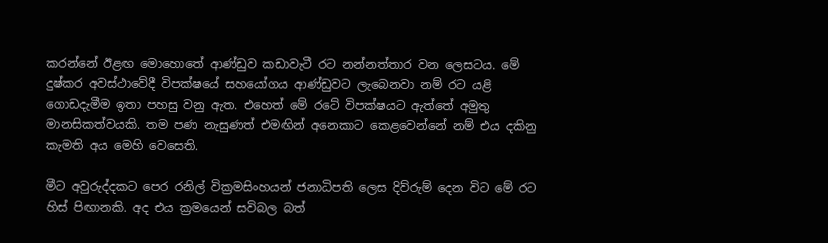කරන්නේ ඊළඟ මොහොතේ ආණ්ඩුව කඩාවැටී රට නන්නත්තාර වන ලෙසටය. මේ දුෂ්කර අවස්ථාවේදී විපක්ෂයේ සහයෝගය ආණ්ඩුවට ලැබෙනවා නම් රට යළි ගොඩදැමීම ඉතා පහසු වනු ඇත. එහෙත් මේ රටේ විපක්ෂයට ඇත්තේ අමුතු මානසිකත්වයකි. තම පණ නැසුණත් එමඟින් අනෙකාට කෙළවෙන්නේ නම් එය දකිනු කැමති අය මෙහි වෙසෙති.

මීට අවුරුද්දකට පෙර රනිල් වික්‍රමසිංහයන් ජනාධිපති ලෙස දිව්රුම් දෙන විට මේ රට හිස් පිඟානකි. අද එය ක්‍රමයෙන් සවිබල බත්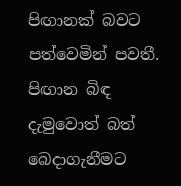පිඟානක් බවට පත්වෙමින් පවතී. පිඟාන බිඳ දැමුවොත් බත් බෙදාගැනීමට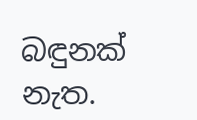බඳුනක් නැත.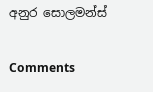අනුර සොලමන්ස්

Comments